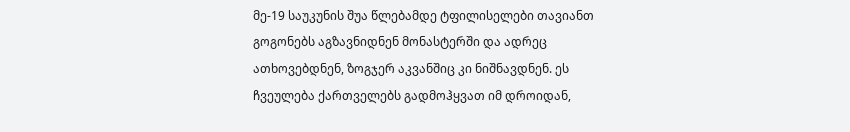მე-19 საუკუნის შუა წლებამდე ტფილისელები თავიანთ გოგონებს აგზავნიდნენ მონასტერში და ადრეც ათხოვებდნენ, ზოგჯერ აკვანშიც კი ნიშნავდნენ. ეს ჩვეულება ქართველებს გადმოჰყვათ იმ დროიდან,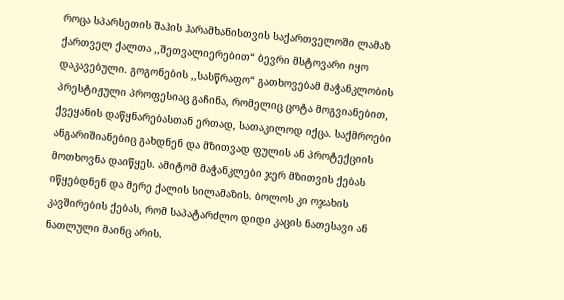როცა სპარსეთის შაჰის ჰარამხანისთვის საქართველოში ლამაზ ქართველ ქალთა ,,შეთვალიერებით“ ბევრი მსტოვარი იყო დაკავებული. გოგონების ,,სასწრაფო“ გათხოვებამ მაჭანკლობის პრესტიჟული პროფესიაც გაჩინა, რომელიც ცოტა მოგვიანებით, ქვეყანის დაწყნარებასთან ერთად, სათაკილოდ იქცა. საქმროები ანგარიშიანებიც გახდნენ და მზითვად ფულის ან პროტექციის მოთხოვნა დაიწყეს. ამიტომ მაჭანკლები ჯერ მზითვის ქებას იწყებდნენ და მერე ქალის სილამაზის. ბოლოს კი ოჯახის კავშირების ქებას, რომ საპატარძლო დიდი კაცის ნათესავი ან ნათლული მაინც არის.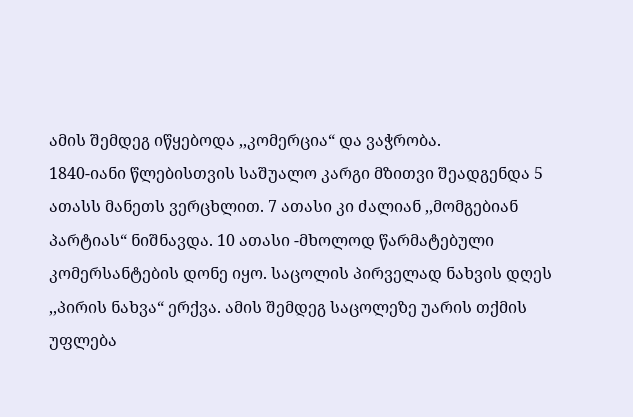ამის შემდეგ იწყებოდა ,,კომერცია“ და ვაჭრობა.
1840-იანი წლებისთვის საშუალო კარგი მზითვი შეადგენდა 5 ათასს მანეთს ვერცხლით. 7 ათასი კი ძალიან ,,მომგებიან პარტიას“ ნიშნავდა. 10 ათასი -მხოლოდ წარმატებული კომერსანტების დონე იყო. საცოლის პირველად ნახვის დღეს ,,პირის ნახვა“ ერქვა. ამის შემდეგ საცოლეზე უარის თქმის უფლება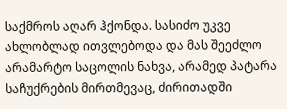საქმროს აღარ ჰქონდა. სასიძო უკვე ახლობლად ითვლებოდა და მას შეეძლო არამარტო საცოლის ნახვა, არამედ პატარა საჩუქრების მირთმევაც, ძირითადში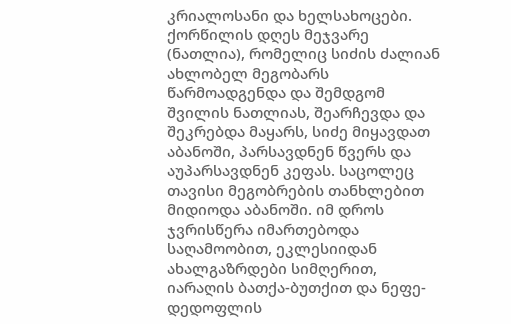კრიალოსანი და ხელსახოცები.
ქორწილის დღეს მეჯვარე (ნათლია), რომელიც სიძის ძალიან ახლობელ მეგობარს წარმოადგენდა და შემდგომ შვილის ნათლიას, შეარჩევდა და შეკრებდა მაყარს, სიძე მიყავდათ აბანოში, პარსავდნენ წვერს და აუპარსავდნენ კეფას. საცოლეც თავისი მეგობრების თანხლებით მიდიოდა აბანოში. იმ დროს ჯვრისწერა იმართებოდა საღამოობით, ეკლესიიდან ახალგაზრდები სიმღერით, იარაღის ბათქა-ბუთქით და ნეფე-დედოფლის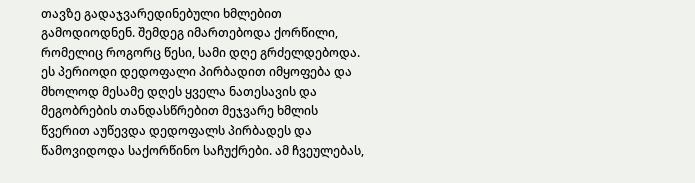თავზე გადაჯვარედინებული ხმლებით გამოდიოდნენ. შემდეგ იმართებოდა ქორწილი, რომელიც როგორც წესი, სამი დღე გრძელდებოდა. ეს პერიოდი დედოფალი პირბადით იმყოფება და მხოლოდ მესამე დღეს ყველა ნათესავის და მეგობრების თანდასწრებით მეჯვარე ხმლის წვერით აუწევდა დედოფალს პირბადეს და წამოვიდოდა საქორწინო საჩუქრები. ამ ჩვეულებას,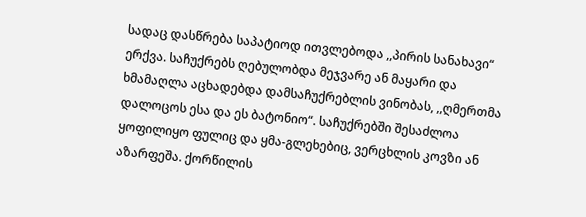სადაც დასწრება საპატიოდ ითვლებოდა ,,პირის სანახავი“ ერქვა. საჩუქრებს ღებულობდა მეჯვარე ან მაყარი და ხმამაღლა აცხადებდა დამსაჩუქრებლის ვინობას, ,,ღმერთმა დალოცოს ესა და ეს ბატონიო“. საჩუქრებში შესაძლოა ყოფილიყო ფულიც და ყმა-გლეხებიც, ვერცხლის კოვზი ან აზარფეშა. ქორწილის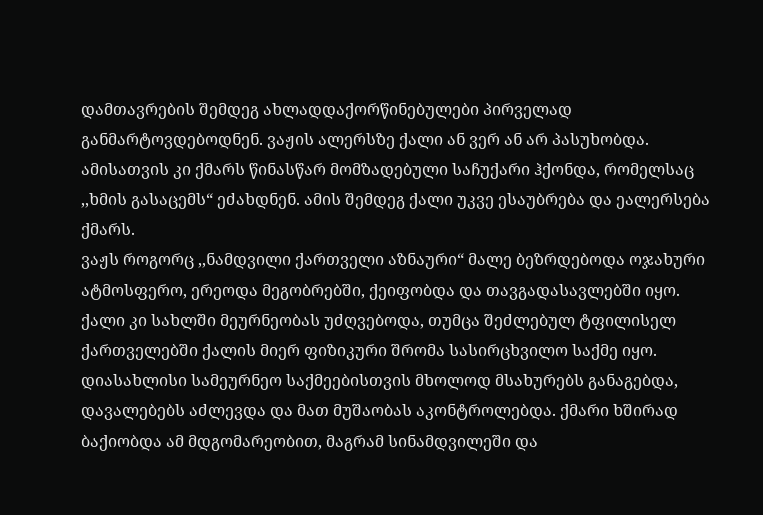დამთავრების შემდეგ ახლადდაქორწინებულები პირველად განმარტოვდებოდნენ. ვაჟის ალერსზე ქალი ან ვერ ან არ პასუხობდა. ამისათვის კი ქმარს წინასწარ მომზადებული საჩუქარი ჰქონდა, რომელსაც ,,ხმის გასაცემს“ ეძახდნენ. ამის შემდეგ ქალი უკვე ესაუბრება და ეალერსება ქმარს.
ვაჟს როგორც ,,ნამდვილი ქართველი აზნაური“ მალე ბეზრდებოდა ოჯახური ატმოსფერო, ერეოდა მეგობრებში, ქეიფობდა და თავგადასავლებში იყო. ქალი კი სახლში მეურნეობას უძღვებოდა, თუმცა შეძლებულ ტფილისელ ქართველებში ქალის მიერ ფიზიკური შრომა სასირცხვილო საქმე იყო. დიასახლისი სამეურნეო საქმეებისთვის მხოლოდ მსახურებს განაგებდა, დავალებებს აძლევდა და მათ მუშაობას აკონტროლებდა. ქმარი ხშირად ბაქიობდა ამ მდგომარეობით, მაგრამ სინამდვილეში და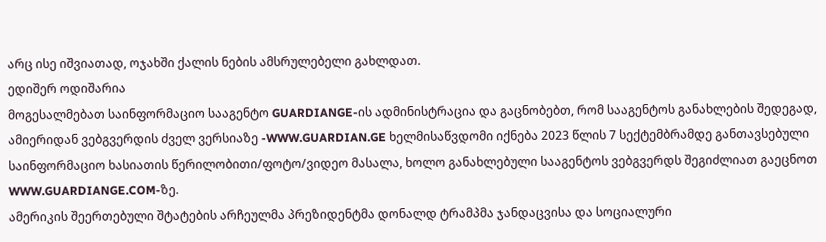არც ისე იშვიათად, ოჯახში ქალის ნების ამსრულებელი გახლდათ.
ედიშერ ოდიშარია
მოგესალმებათ საინფორმაციო სააგენტო GUARDIANGE-ის ადმინისტრაცია და გაცნობებთ, რომ სააგენტოს განახლების შედეგად, ამიერიდან ვებგვერდის ძველ ვერსიაზე -WWW.GUARDIAN.GE ხელმისაწვდომი იქნება 2023 წლის 7 სექტემბრამდე განთავსებული საინფორმაციო ხასიათის წერილობითი/ფოტო/ვიდეო მასალა, ხოლო განახლებული სააგენტოს ვებგვერდს შეგიძლიათ გაეცნოთ WWW.GUARDIANGE.COM-ზე.
ამერიკის შეერთებული შტატების არჩეულმა პრეზიდენტმა დონალდ ტრამპმა ჯანდაცვისა და სოციალური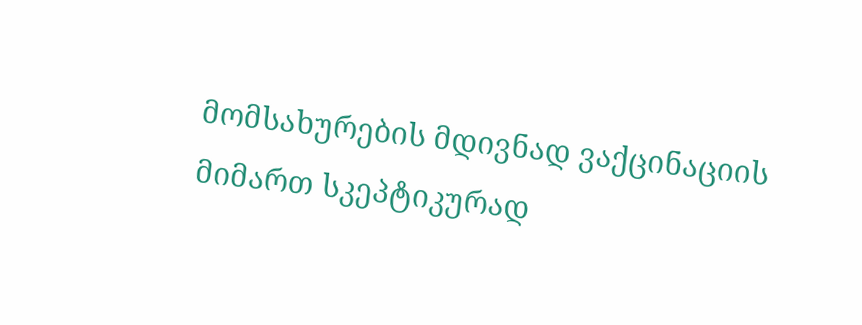მომსახურების მდივნად ვაქცინაციის მიმართ სკეპტიკურად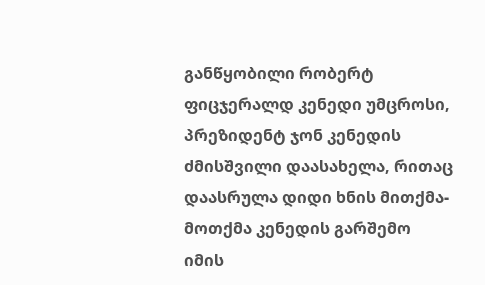განწყობილი რობერტ ფიცჯერალდ კენედი უმცროსი, პრეზიდენტ ჯონ კენედის ძმისშვილი დაასახელა, რითაც დაასრულა დიდი ხნის მითქმა-მოთქმა კენედის გარშემო იმის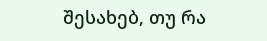შესახებ, თუ რა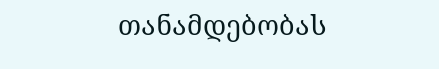თანამდებობას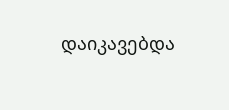დაიკავებდა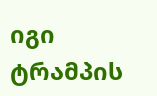იგი ტრამპის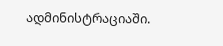ადმინისტრაციაში.